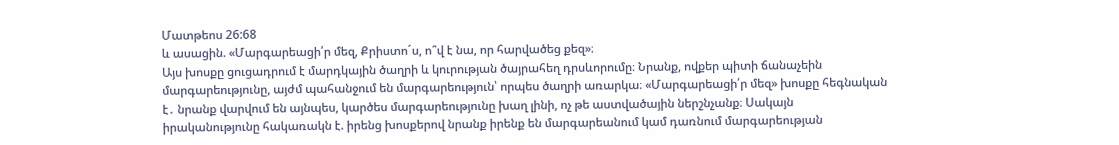Մատթեոս 26:68
և ասացին. «Մարգարեացի՛ր մեզ, Քրիստո´ս, ո՞վ է նա, որ հարվածեց քեզ»։
Այս խոսքը ցուցադրում է մարդկային ծաղրի և կուրության ծայրահեղ դրսևորումը։ Նրանք, ովքեր պիտի ճանաչեին մարգարեությունը, այժմ պահանջում են մարգարեություն՝ որպես ծաղրի առարկա։ «Մարգարեացի՛ր մեզ» խոսքը հեգնական է․ նրանք վարվում են այնպես, կարծես մարգարեությունը խաղ լինի, ոչ թե աստվածային ներշնչանք։ Սակայն իրականությունը հակառակն է. իրենց խոսքերով նրանք իրենք են մարգարեանում կամ դառնում մարգարեության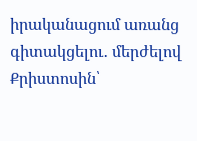իրականացում առանց գիտակցելու․ մերժելով Քրիստոսին՝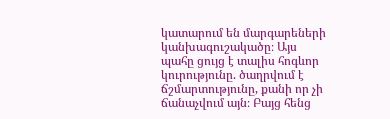կատարում են մարգարեների կանխագուշակածը։ Այս պահը ցույց է տալիս հոգևոր կուրությունը. ծաղրվում է ճշմարտությունը, քանի որ չի ճանաչվում այն։ Բայց հենց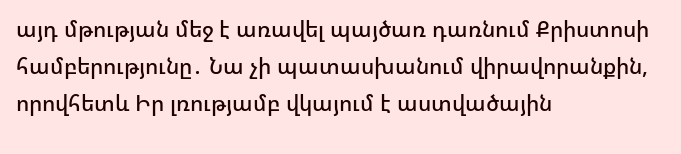այդ մթության մեջ է առավել պայծառ դառնում Քրիստոսի համբերությունը․ Նա չի պատասխանում վիրավորանքին, որովհետև Իր լռությամբ վկայում է աստվածային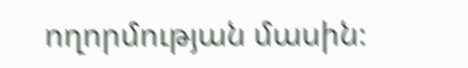ողորմության մասին։